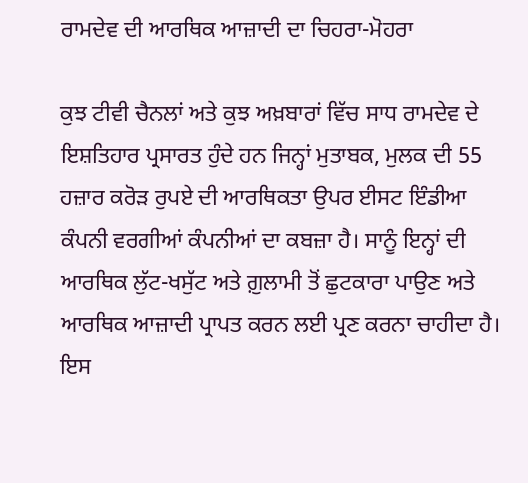ਰਾਮਦੇਵ ਦੀ ਆਰਥਿਕ ਆਜ਼ਾਦੀ ਦਾ ਚਿਹਰਾ-ਮੋਹਰਾ

ਕੁਝ ਟੀਵੀ ਚੈਨਲਾਂ ਅਤੇ ਕੁਝ ਅਖ਼ਬਾਰਾਂ ਵਿੱਚ ਸਾਧ ਰਾਮਦੇਵ ਦੇ ਇਸ਼ਤਿਹਾਰ ਪ੍ਰਸਾਰਤ ਹੁੰਦੇ ਹਨ ਜਿਨ੍ਹਾਂ ਮੁਤਾਬਕ, ਮੁਲਕ ਦੀ 55 ਹਜ਼ਾਰ ਕਰੋੜ ਰੁਪਏ ਦੀ ਆਰਥਿਕਤਾ ਉਪਰ ਈਸਟ ਇੰਡੀਆ ਕੰਪਨੀ ਵਰਗੀਆਂ ਕੰਪਨੀਆਂ ਦਾ ਕਬਜ਼ਾ ਹੈ। ਸਾਨੂੰ ਇਨ੍ਹਾਂ ਦੀ ਆਰਥਿਕ ਲੁੱਟ-ਖਸੁੱਟ ਅਤੇ ਗ਼ੁਲਾਮੀ ਤੋਂ ਛੁਟਕਾਰਾ ਪਾਉਣ ਅਤੇ ਆਰਥਿਕ ਆਜ਼ਾਦੀ ਪ੍ਰਾਪਤ ਕਰਨ ਲਈ ਪ੍ਰਣ ਕਰਨਾ ਚਾਹੀਦਾ ਹੈ। ਇਸ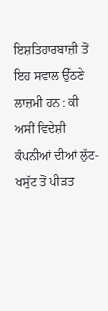ਇਸ਼ਤਿਹਾਰਬਾਜ਼ੀ ਤੋਂ ਇਹ ਸਵਾਲ ਉੱਠਣੇ ਲਾਜ਼ਮੀ ਹਨ : ਕੀ ਅਸੀਂ ਵਿਦੇਸ਼ੀ ਕੰਪਨੀਆਂ ਦੀਆਂ ਲੁੱਟ-ਖਸੁੱਟ ਤੋਂ ਪੀੜਤ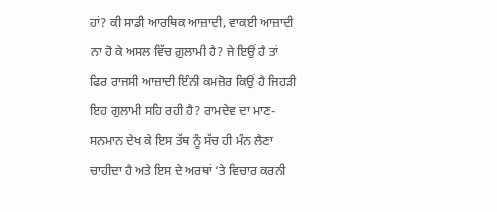ਹਾਂ? ਕੀ ਸਾਡੀ ਆਰਥਿਕ ਆਜ਼ਾਦੀ, ਵਾਕਈ ਆਜ਼ਾਦੀ ਨਾ ਹੋ ਕੇ ਅਸਲ ਵਿੱਚ ਗ਼ੁਲਾਮੀ ਹੈ? ਜੇ ਇਉਂ ਹੈ ਤਾਂ ਫਿਰ ਰਾਜਸੀ ਆਜ਼ਾਦੀ ਇੰਨੀ ਕਮਜ਼ੋਰ ਕਿਉਂ ਹੈ ਜਿਹੜੀ ਇਹ ਗੁਲਾਮੀ ਸਹਿ ਰਹੀ ਹੈ? ਰਾਮਦੇਵ ਦਾ ਮਾਣ-ਸਨਮਾਨ ਦੇਖ ਕੇ ਇਸ ਤੱਥ ਨੂੰ ਸੱਚ ਹੀ ਮੰਨ ਲੈਣਾ ਚਾਹੀਦਾ ਹੈ ਅਤੇ ਇਸ ਦੇ ਅਰਥਾਂ ‘ਤੇ ਵਿਚਾਰ ਕਰਨੀ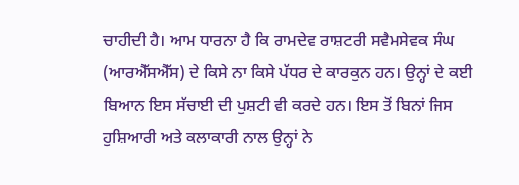ਚਾਹੀਦੀ ਹੈ। ਆਮ ਧਾਰਨਾ ਹੈ ਕਿ ਰਾਮਦੇਵ ਰਾਸ਼ਟਰੀ ਸਵੈਮਸੇਵਕ ਸੰਘ (ਆਰਐੱਸਐੱਸ) ਦੇ ਕਿਸੇ ਨਾ ਕਿਸੇ ਪੱਧਰ ਦੇ ਕਾਰਕੁਨ ਹਨ। ਉਨ੍ਹਾਂ ਦੇ ਕਈ ਬਿਆਨ ਇਸ ਸੱਚਾਈ ਦੀ ਪੁਸ਼ਟੀ ਵੀ ਕਰਦੇ ਹਨ। ਇਸ ਤੋਂ ਬਿਨਾਂ ਜਿਸ ਹੁਸ਼ਿਆਰੀ ਅਤੇ ਕਲਾਕਾਰੀ ਨਾਲ ਉਨ੍ਹਾਂ ਨੇ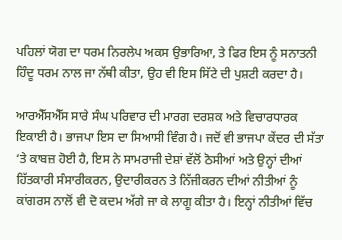ਪਹਿਲਾਂ ਯੋਗ ਦਾ ਧਰਮ ਨਿਰਲੇਪ ਅਕਸ ਉਭਾਰਿਆ, ਤੇ ਫਿਰ ਇਸ ਨੂੰ ਸਨਾਤਨੀ ਹਿੰਦੂ ਧਰਮ ਨਾਲ ਜਾ ਨੱਥੀ ਕੀਤਾ, ਉਹ ਵੀ ਇਸ ਸਿੱਟੇ ਦੀ ਪੁਸ਼ਟੀ ਕਰਦਾ ਹੈ।

ਆਰਐੱਸਐੱਸ ਸਾਰੇ ਸੰਘ ਪਰਿਵਾਰ ਦੀ ਮਾਰਗ ਦਰਸ਼ਕ ਅਤੇ ਵਿਚਾਰਧਾਰਕ ਇਕਾਈ ਹੈ। ਭਾਜਪਾ ਇਸ ਦਾ ਸਿਆਸੀ ਵਿੰਗ ਹੈ। ਜਦੋਂ ਵੀ ਭਾਜਪਾ ਕੇਂਦਰ ਦੀ ਸੱਤਾ ‘ਤੇ ਕਾਬਜ਼ ਹੋਈ ਹੈ, ਇਸ ਨੇ ਸਾਮਰਾਜੀ ਦੇਸ਼ਾਂ ਵੱਲੋਂ ਠੋਸੀਆਂ ਅਤੇ ਉਨ੍ਹਾਂ ਦੀਆਂ ਹਿੱਤਕਾਰੀ ਸੰਸਾਰੀਕਰਨ, ਉਦਾਰੀਕਰਨ ਤੇ ਨਿੱਜੀਕਰਨ ਦੀਆਂ ਨੀਤੀਆਂ ਨੂੰ ਕਾਂਗਰਸ ਨਾਲੋਂ ਵੀ ਦੋ ਕਦਮ ਅੱਗੇ ਜਾ ਕੇ ਲਾਗੂ ਕੀਤਾ ਹੈ। ਇਨ੍ਹਾਂ ਨੀਤੀਆਂ ਵਿੱਚ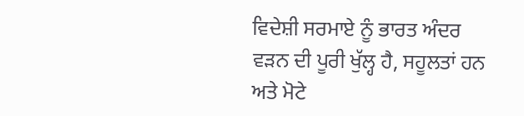ਵਿਦੇਸ਼ੀ ਸਰਮਾਏ ਨੂੰ ਭਾਰਤ ਅੰਦਰ ਵੜਨ ਦੀ ਪੂਰੀ ਖੁੱਲ੍ਹ ਹੈ, ਸਹੂਲਤਾਂ ਹਨ ਅਤੇ ਮੋਟੇ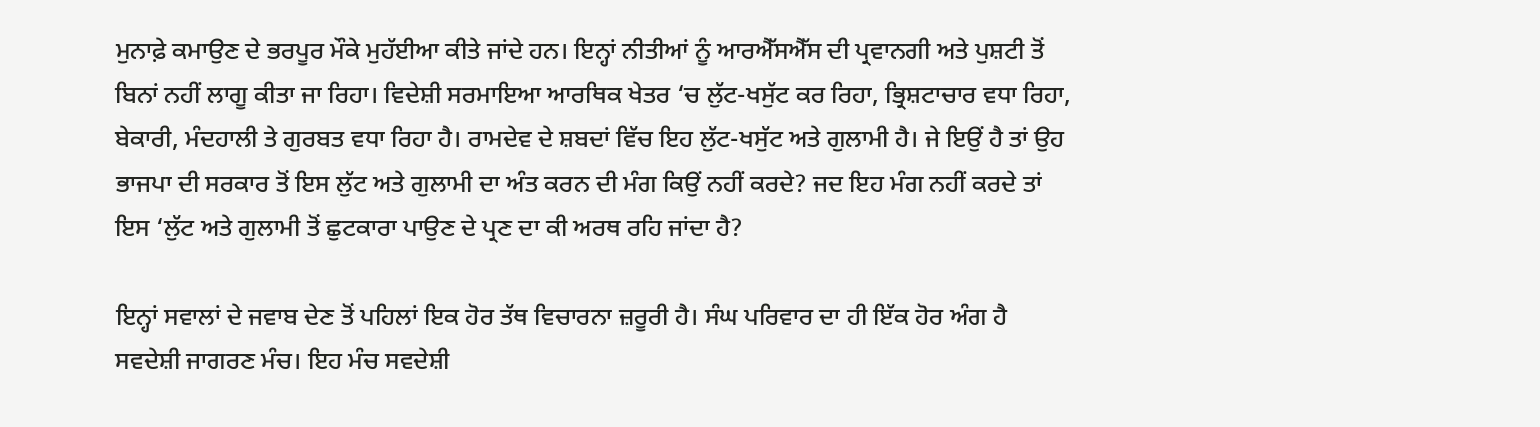ਮੁਨਾਫ਼ੇ ਕਮਾਉਣ ਦੇ ਭਰਪੂਰ ਮੌਕੇ ਮੁਹੱਈਆ ਕੀਤੇ ਜਾਂਦੇ ਹਨ। ਇਨ੍ਹਾਂ ਨੀਤੀਆਂ ਨੂੰ ਆਰਐੱਸਐੱਸ ਦੀ ਪ੍ਰਵਾਨਗੀ ਅਤੇ ਪੁਸ਼ਟੀ ਤੋਂ ਬਿਨਾਂ ਨਹੀਂ ਲਾਗੂ ਕੀਤਾ ਜਾ ਰਿਹਾ। ਵਿਦੇਸ਼ੀ ਸਰਮਾਇਆ ਆਰਥਿਕ ਖੇਤਰ ‘ਚ ਲੁੱਟ-ਖਸੁੱਟ ਕਰ ਰਿਹਾ, ਭ੍ਰਿਸ਼ਟਾਚਾਰ ਵਧਾ ਰਿਹਾ, ਬੇਕਾਰੀ, ਮੰਦਹਾਲੀ ਤੇ ਗੁਰਬਤ ਵਧਾ ਰਿਹਾ ਹੈ। ਰਾਮਦੇਵ ਦੇ ਸ਼ਬਦਾਂ ਵਿੱਚ ਇਹ ਲੁੱਟ-ਖਸੁੱਟ ਅਤੇ ਗੁਲਾਮੀ ਹੈ। ਜੇ ਇਉਂ ਹੈ ਤਾਂ ਉਹ ਭਾਜਪਾ ਦੀ ਸਰਕਾਰ ਤੋਂ ਇਸ ਲੁੱਟ ਅਤੇ ਗੁਲਾਮੀ ਦਾ ਅੰਤ ਕਰਨ ਦੀ ਮੰਗ ਕਿਉਂ ਨਹੀਂ ਕਰਦੇ? ਜਦ ਇਹ ਮੰਗ ਨਹੀਂ ਕਰਦੇ ਤਾਂ ਇਸ ‘ਲੁੱਟ ਅਤੇ ਗੁਲਾਮੀ ਤੋਂ ਛੁਟਕਾਰਾ ਪਾਉਣ ਦੇ ਪ੍ਰਣ ਦਾ ਕੀ ਅਰਥ ਰਹਿ ਜਾਂਦਾ ਹੈ?

ਇਨ੍ਹਾਂ ਸਵਾਲਾਂ ਦੇ ਜਵਾਬ ਦੇਣ ਤੋਂ ਪਹਿਲਾਂ ਇਕ ਹੋਰ ਤੱਥ ਵਿਚਾਰਨਾ ਜ਼ਰੂਰੀ ਹੈ। ਸੰਘ ਪਰਿਵਾਰ ਦਾ ਹੀ ਇੱਕ ਹੋਰ ਅੰਗ ਹੈ ਸਵਦੇਸ਼ੀ ਜਾਗਰਣ ਮੰਚ। ਇਹ ਮੰਚ ਸਵਦੇਸ਼ੀ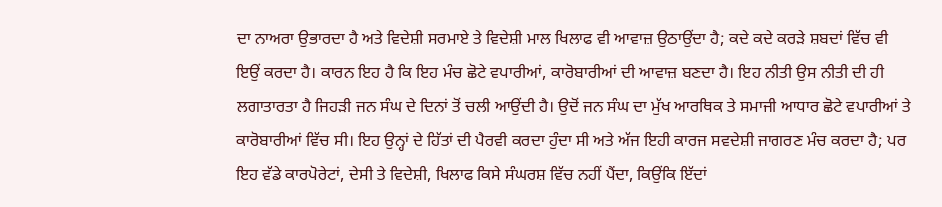ਦਾ ਨਾਅਰਾ ਉਭਾਰਦਾ ਹੈ ਅਤੇ ਵਿਦੇਸ਼ੀ ਸਰਮਾਏ ਤੇ ਵਿਦੇਸ਼ੀ ਮਾਲ ਖਿਲਾਫ ਵੀ ਆਵਾਜ਼ ਉਠਾਉਂਦਾ ਹੈ; ਕਦੇ ਕਦੇ ਕਰੜੇ ਸ਼ਬਦਾਂ ਵਿੱਚ ਵੀ ਇਉਂ ਕਰਦਾ ਹੈ। ਕਾਰਨ ਇਹ ਹੈ ਕਿ ਇਹ ਮੰਚ ਛੋਟੇ ਵਪਾਰੀਆਂ, ਕਾਰੋਬਾਰੀਆਂ ਦੀ ਆਵਾਜ਼ ਬਣਦਾ ਹੈ। ਇਹ ਨੀਤੀ ਉਸ ਨੀਤੀ ਦੀ ਹੀ ਲਗਾਤਾਰਤਾ ਹੈ ਜਿਹੜੀ ਜਨ ਸੰਘ ਦੇ ਦਿਨਾਂ ਤੋਂ ਚਲੀ ਆਉਂਦੀ ਹੈ। ਉਦੋਂ ਜਨ ਸੰਘ ਦਾ ਮੁੱਖ ਆਰਥਿਕ ਤੇ ਸਮਾਜੀ ਆਧਾਰ ਛੋਟੇ ਵਪਾਰੀਆਂ ਤੇ ਕਾਰੋਬਾਰੀਆਂ ਵਿੱਚ ਸੀ। ਇਹ ਉਨ੍ਹਾਂ ਦੇ ਹਿੱਤਾਂ ਦੀ ਪੈਰਵੀ ਕਰਦਾ ਹੁੰਦਾ ਸੀ ਅਤੇ ਅੱਜ ਇਹੀ ਕਾਰਜ ਸਵਦੇਸ਼ੀ ਜਾਗਰਣ ਮੰਚ ਕਰਦਾ ਹੈ; ਪਰ ਇਹ ਵੱਡੇ ਕਾਰਪੋਰੇਟਾਂ, ਦੇਸੀ ਤੇ ਵਿਦੇਸ਼ੀ, ਖਿਲਾਫ ਕਿਸੇ ਸੰਘਰਸ਼ ਵਿੱਚ ਨਹੀਂ ਪੈਂਦਾ, ਕਿਉਂਕਿ ਇੱਦਾਂ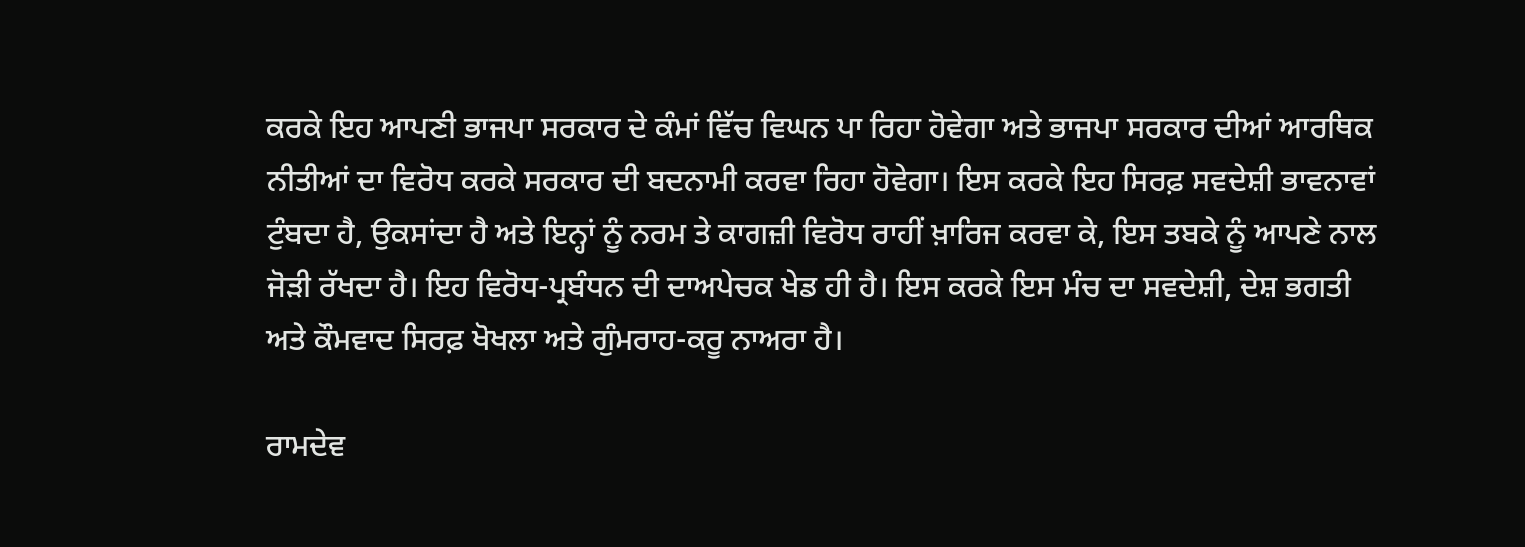ਕਰਕੇ ਇਹ ਆਪਣੀ ਭਾਜਪਾ ਸਰਕਾਰ ਦੇ ਕੰਮਾਂ ਵਿੱਚ ਵਿਘਨ ਪਾ ਰਿਹਾ ਹੋਵੇਗਾ ਅਤੇ ਭਾਜਪਾ ਸਰਕਾਰ ਦੀਆਂ ਆਰਥਿਕ ਨੀਤੀਆਂ ਦਾ ਵਿਰੋਧ ਕਰਕੇ ਸਰਕਾਰ ਦੀ ਬਦਨਾਮੀ ਕਰਵਾ ਰਿਹਾ ਹੋਵੇਗਾ। ਇਸ ਕਰਕੇ ਇਹ ਸਿਰਫ਼ ਸਵਦੇਸ਼ੀ ਭਾਵਨਾਵਾਂ ਟੁੰਬਦਾ ਹੈ, ਉਕਸਾਂਦਾ ਹੈ ਅਤੇ ਇਨ੍ਹਾਂ ਨੂੰ ਨਰਮ ਤੇ ਕਾਗਜ਼ੀ ਵਿਰੋਧ ਰਾਹੀਂ ਖ਼ਾਰਿਜ ਕਰਵਾ ਕੇ, ਇਸ ਤਬਕੇ ਨੂੰ ਆਪਣੇ ਨਾਲ ਜੋੜੀ ਰੱਖਦਾ ਹੈ। ਇਹ ਵਿਰੋਧ-ਪ੍ਰਬੰਧਨ ਦੀ ਦਾਅਪੇਚਕ ਖੇਡ ਹੀ ਹੈ। ਇਸ ਕਰਕੇ ਇਸ ਮੰਚ ਦਾ ਸਵਦੇਸ਼ੀ, ਦੇਸ਼ ਭਗਤੀ ਅਤੇ ਕੌਮਵਾਦ ਸਿਰਫ਼ ਖੋਖਲਾ ਅਤੇ ਗੁੰਮਰਾਹ-ਕਰੂ ਨਾਅਰਾ ਹੈ।

ਰਾਮਦੇਵ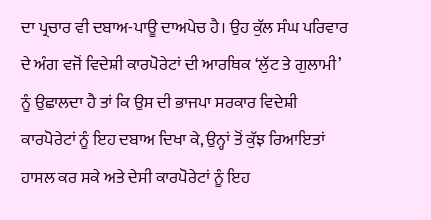ਦਾ ਪ੍ਰਚਾਰ ਵੀ ਦਬਾਅ-ਪਾਊ ਦਾਅਪੇਚ ਹੈ। ਉਹ ਕੁੱਲ ਸੰਘ ਪਰਿਵਾਰ ਦੇ ਅੰਗ ਵਜੋਂ ਵਿਦੇਸ਼ੀ ਕਾਰਪੋਰੇਟਾਂ ਦੀ ਆਰਥਿਕ ‘ਲੁੱਟ ਤੇ ਗੁਲਾਮੀ’ ਨੂੰ ਉਛਾਲਦਾ ਹੈ ਤਾਂ ਕਿ ਉਸ ਦੀ ਭਾਜਪਾ ਸਰਕਾਰ ਵਿਦੇਸ਼ੀ ਕਾਰਪੋਰੇਟਾਂ ਨੂੰ ਇਹ ਦਬਾਅ ਦਿਖਾ ਕੇ, ਉਨ੍ਹਾਂ ਤੋਂ ਕੁੱਝ ਰਿਆਇਤਾਂ ਹਾਸਲ ਕਰ ਸਕੇ ਅਤੇ ਦੇਸੀ ਕਾਰਪੋਰੇਟਾਂ ਨੂੰ ਇਹ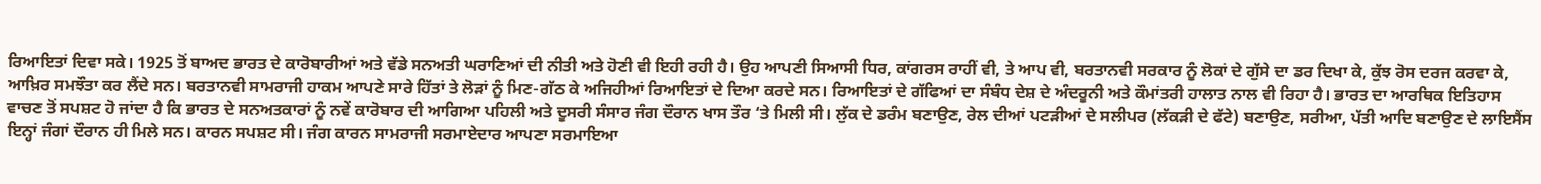ਰਿਆਇਤਾਂ ਦਿਵਾ ਸਕੇ। 1925 ਤੋਂ ਬਾਅਦ ਭਾਰਤ ਦੇ ਕਾਰੋਬਾਰੀਆਂ ਅਤੇ ਵੱਡੇ ਸਨਅਤੀ ਘਰਾਣਿਆਂ ਦੀ ਨੀਤੀ ਅਤੇ ਹੋਣੀ ਵੀ ਇਹੀ ਰਹੀ ਹੈ। ਉਹ ਆਪਣੀ ਸਿਆਸੀ ਧਿਰ, ਕਾਂਗਰਸ ਰਾਹੀਂ ਵੀ, ਤੇ ਆਪ ਵੀ, ਬਰਤਾਨਵੀ ਸਰਕਾਰ ਨੂੰ ਲੋਕਾਂ ਦੇ ਗੁੱਸੇ ਦਾ ਡਰ ਦਿਖਾ ਕੇ, ਕੁੱਝ ਰੋਸ ਦਰਜ ਕਰਵਾ ਕੇ, ਆਖ਼ਿਰ ਸਮਝੌਤਾ ਕਰ ਲੈਂਦੇ ਸਨ। ਬਰਤਾਨਵੀ ਸਾਮਰਾਜੀ ਹਾਕਮ ਆਪਣੇ ਸਾਰੇ ਹਿੱਤਾਂ ਤੇ ਲੋੜਾਂ ਨੂੰ ਮਿਣ-ਗੱਠ ਕੇ ਅਜਿਹੀਆਂ ਰਿਆਇਤਾਂ ਦੇ ਦਿਆ ਕਰਦੇ ਸਨ। ਰਿਆਇਤਾਂ ਦੇ ਗੱਫਿਆਂ ਦਾ ਸੰਬੰਧ ਦੇਸ਼ ਦੇ ਅੰਦਰੂਨੀ ਅਤੇ ਕੌਮਾਂਤਰੀ ਹਾਲਾਤ ਨਾਲ ਵੀ ਰਿਹਾ ਹੈ। ਭਾਰਤ ਦਾ ਆਰਥਿਕ ਇਤਿਹਾਸ ਵਾਚਣ ਤੋਂ ਸਪਸ਼ਟ ਹੋ ਜਾਂਦਾ ਹੈ ਕਿ ਭਾਰਤ ਦੇ ਸਨਅਤਕਾਰਾਂ ਨੂੰ ਨਵੇਂ ਕਾਰੋਬਾਰ ਦੀ ਆਗਿਆ ਪਹਿਲੀ ਅਤੇ ਦੂਸਰੀ ਸੰਸਾਰ ਜੰਗ ਦੌਰਾਨ ਖਾਸ ਤੌਰ ‘ਤੇ ਮਿਲੀ ਸੀ। ਲੁੱਕ ਦੇ ਡਰੰਮ ਬਣਾਉਣ, ਰੇਲ ਦੀਆਂ ਪਟੜੀਆਂ ਦੇ ਸਲੀਪਰ (ਲੱਕੜੀ ਦੇ ਫੱਟੇ) ਬਣਾਉਣ, ਸਰੀਆ, ਪੱਤੀ ਆਦਿ ਬਣਾਉਣ ਦੇ ਲਾਇਸੈਂਸ ਇਨ੍ਹਾਂ ਜੰਗਾਂ ਦੌਰਾਨ ਹੀ ਮਿਲੇ ਸਨ। ਕਾਰਨ ਸਪਸ਼ਟ ਸੀ। ਜੰਗ ਕਾਰਨ ਸਾਮਰਾਜੀ ਸਰਮਾਏਦਾਰ ਆਪਣਾ ਸਰਮਾਇਆ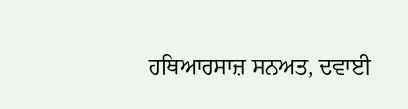ਹਥਿਆਰਸਾਜ਼ ਸਨਅਤ, ਦਵਾਈ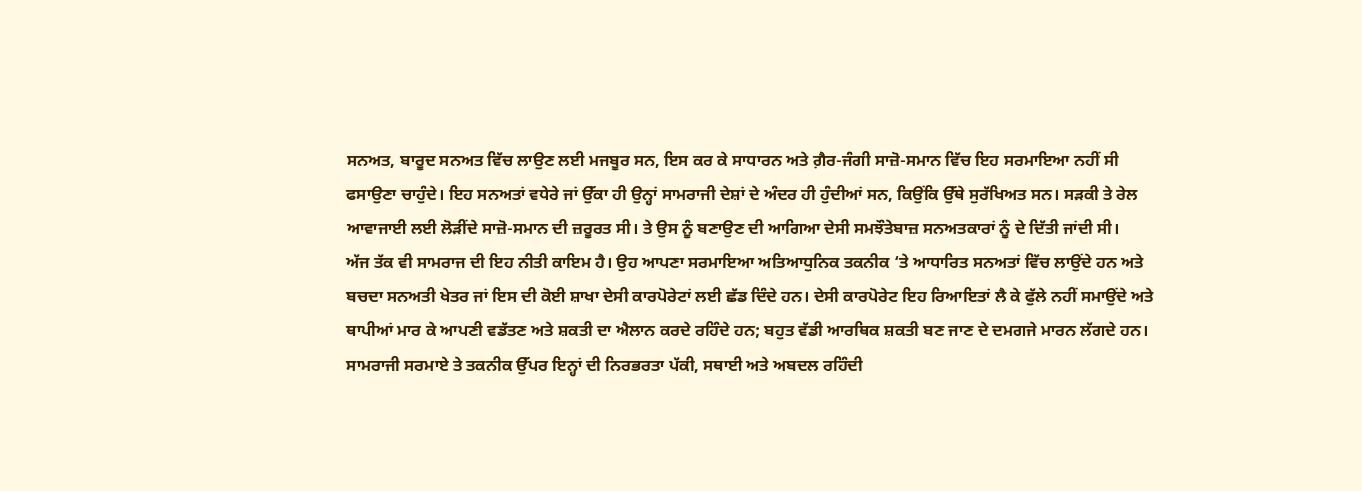ਸਨਅਤ, ਬਾਰੂਦ ਸਨਅਤ ਵਿੱਚ ਲਾਉਣ ਲਈ ਮਜਬੂਰ ਸਨ, ਇਸ ਕਰ ਕੇ ਸਾਧਾਰਨ ਅਤੇ ਗ਼ੈਰ-ਜੰਗੀ ਸਾਜ਼ੋ-ਸਮਾਨ ਵਿੱਚ ਇਹ ਸਰਮਾਇਆ ਨਹੀਂ ਸੀ ਫਸਾਉਣਾ ਚਾਹੁੰਦੇ। ਇਹ ਸਨਅਤਾਂ ਵਧੇਰੇ ਜਾਂ ਉੱਕਾ ਹੀ ਉਨ੍ਹਾਂ ਸਾਮਰਾਜੀ ਦੇਸ਼ਾਂ ਦੇ ਅੰਦਰ ਹੀ ਹੁੰਦੀਆਂ ਸਨ, ਕਿਉਂਕਿ ਉੱਥੇ ਸੁਰੱਖਿਅਤ ਸਨ। ਸੜਕੀ ਤੇ ਰੇਲ ਆਵਾਜਾਈ ਲਈ ਲੋੜੀਂਦੇ ਸਾਜ਼ੋ-ਸਮਾਨ ਦੀ ਜ਼ਰੂਰਤ ਸੀ। ਤੇ ਉਸ ਨੂੰ ਬਣਾਉਣ ਦੀ ਆਗਿਆ ਦੇਸੀ ਸਮਝੌਤੇਬਾਜ਼ ਸਨਅਤਕਾਰਾਂ ਨੂੰ ਦੇ ਦਿੱਤੀ ਜਾਂਦੀ ਸੀ।
ਅੱਜ ਤੱਕ ਵੀ ਸਾਮਰਾਜ ਦੀ ਇਹ ਨੀਤੀ ਕਾਇਮ ਹੈ। ਉਹ ਆਪਣਾ ਸਰਮਾਇਆ ਅਤਿਆਧੁਨਿਕ ਤਕਨੀਕ ‘ਤੇ ਆਧਾਰਿਤ ਸਨਅਤਾਂ ਵਿੱਚ ਲਾਉਂਦੇ ਹਨ ਅਤੇ ਬਚਦਾ ਸਨਅਤੀ ਖੇਤਰ ਜਾਂ ਇਸ ਦੀ ਕੋਈ ਸ਼ਾਖਾ ਦੇਸੀ ਕਾਰਪੋਰੇਟਾਂ ਲਈ ਛੱਡ ਦਿੰਦੇ ਹਨ। ਦੇਸੀ ਕਾਰਪੋਰੇਟ ਇਹ ਰਿਆਇਤਾਂ ਲੈ ਕੇ ਫੁੱਲੇ ਨਹੀਂ ਸਮਾਉਂਦੇ ਅਤੇ ਥਾਪੀਆਂ ਮਾਰ ਕੇ ਆਪਣੀ ਵਡੱਤਣ ਅਤੇ ਸ਼ਕਤੀ ਦਾ ਐਲਾਨ ਕਰਦੇ ਰਹਿੰਦੇ ਹਨ; ਬਹੁਤ ਵੱਡੀ ਆਰਥਿਕ ਸ਼ਕਤੀ ਬਣ ਜਾਣ ਦੇ ਦਮਗਜੇ ਮਾਰਨ ਲੱਗਦੇ ਹਨ। ਸਾਮਰਾਜੀ ਸਰਮਾਏ ਤੇ ਤਕਨੀਕ ਉੱਪਰ ਇਨ੍ਹਾਂ ਦੀ ਨਿਰਭਰਤਾ ਪੱਕੀ, ਸਥਾਈ ਅਤੇ ਅਬਦਲ ਰਹਿੰਦੀ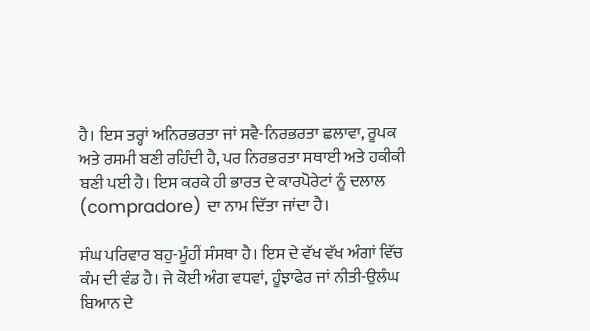ਹੈ। ਇਸ ਤਰ੍ਹਾਂ ਅਨਿਰਭਰਤਾ ਜਾਂ ਸਵੈ-ਨਿਰਭਰਤਾ ਛਲਾਵਾ, ਰੂਪਕ ਅਤੇ ਰਸਮੀ ਬਣੀ ਰਹਿੰਦੀ ਹੈ, ਪਰ ਨਿਰਭਰਤਾ ਸਥਾਈ ਅਤੇ ਹਕੀਕੀ ਬਣੀ ਪਈ ਹੈ। ਇਸ ਕਰਕੇ ਹੀ ਭਾਰਤ ਦੇ ਕਾਰਪੋਰੇਟਾਂ ਨੂੰ ਦਲਾਲ (compradore) ਦਾ ਨਾਮ ਦਿੱਤਾ ਜਾਂਦਾ ਹੈ।

ਸੰਘ ਪਰਿਵਾਰ ਬਹੁ-ਮੂੰਹੀਂ ਸੰਸਥਾ ਹੈ। ਇਸ ਦੇ ਵੱਖ ਵੱਖ ਅੰਗਾਂ ਵਿੱਚ ਕੰਮ ਦੀ ਵੰਡ ਹੈ। ਜੇ ਕੋਈ ਅੰਗ ਵਧਵਾਂ, ਹੂੰਝਾਫੇਰ ਜਾਂ ਨੀਤੀ-ਉਲੰਘ ਬਿਆਨ ਦੇ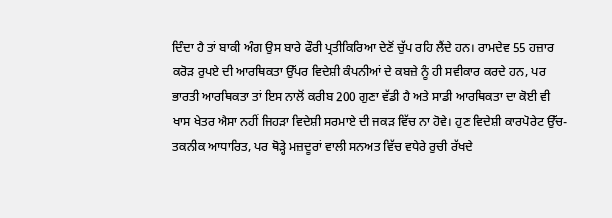ਦਿੰਦਾ ਹੈ ਤਾਂ ਬਾਕੀ ਅੰਗ ਉਸ ਬਾਰੇ ਫੌਰੀ ਪ੍ਰਤੀਕਿਰਿਆ ਦੇਣੋਂ ਚੁੱਪ ਰਹਿ ਲੈਂਦੇ ਹਨ। ਰਾਮਦੇਵ 55 ਹਜ਼ਾਰ ਕਰੋੜ ਰੁਪਏ ਦੀ ਆਰਥਿਕਤਾ ਉੱਪਰ ਵਿਦੇਸ਼ੀ ਕੰਪਨੀਆਂ ਦੇ ਕਬਜ਼ੇ ਨੂੰ ਹੀ ਸਵੀਕਾਰ ਕਰਦੇ ਹਨ, ਪਰ ਭਾਰਤੀ ਆਰਥਿਕਤਾ ਤਾਂ ਇਸ ਨਾਲੋਂ ਕਰੀਬ 200 ਗੁਣਾ ਵੱਡੀ ਹੈ ਅਤੇ ਸਾਡੀ ਆਰਥਿਕਤਾ ਦਾ ਕੋਈ ਵੀ ਖਾਸ ਖੇਤਰ ਐਸਾ ਨਹੀਂ ਜਿਹੜਾ ਵਿਦੇਸ਼ੀ ਸਰਮਾਏ ਦੀ ਜਕੜ ਵਿੱਚ ਨਾ ਹੋਵੇ। ਹੁਣ ਵਿਦੇਸ਼ੀ ਕਾਰਪੋਰੇਟ ਉੱਚ-ਤਕਨੀਕ ਆਧਾਰਿਤ, ਪਰ ਥੋੜ੍ਹੇ ਮਜ਼ਦੂਰਾਂ ਵਾਲੀ ਸਨਅਤ ਵਿੱਚ ਵਧੇਰੇ ਰੁਚੀ ਰੱਖਦੇ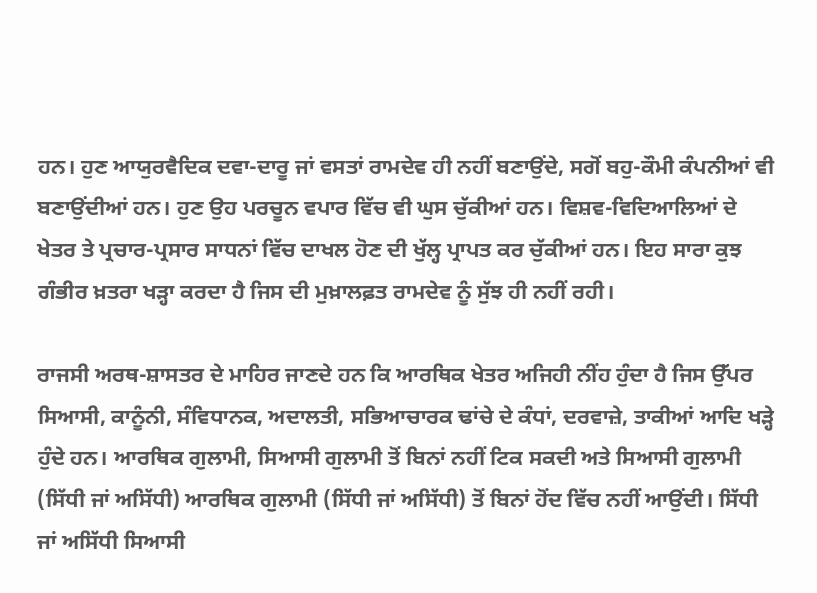ਹਨ। ਹੁਣ ਆਯੁਰਵੈਦਿਕ ਦਵਾ-ਦਾਰੂ ਜਾਂ ਵਸਤਾਂ ਰਾਮਦੇਵ ਹੀ ਨਹੀਂ ਬਣਾਉਂਦੇ, ਸਗੋਂ ਬਹੁ-ਕੌਮੀ ਕੰਪਨੀਆਂ ਵੀ ਬਣਾਉਂਦੀਆਂ ਹਨ। ਹੁਣ ਉਹ ਪਰਚੂਨ ਵਪਾਰ ਵਿੱਚ ਵੀ ਘੁਸ ਚੁੱਕੀਆਂ ਹਨ। ਵਿਸ਼ਵ-ਵਿਦਿਆਲਿਆਂ ਦੇ ਖੇਤਰ ਤੇ ਪ੍ਰਚਾਰ-ਪ੍ਰਸਾਰ ਸਾਧਨਾਂ ਵਿੱਚ ਦਾਖਲ ਹੋਣ ਦੀ ਖੁੱਲ੍ਹ ਪ੍ਰਾਪਤ ਕਰ ਚੁੱਕੀਆਂ ਹਨ। ਇਹ ਸਾਰਾ ਕੁਝ ਗੰਭੀਰ ਖ਼ਤਰਾ ਖੜ੍ਹਾ ਕਰਦਾ ਹੈ ਜਿਸ ਦੀ ਮੁਖ਼ਾਲਫ਼ਤ ਰਾਮਦੇਵ ਨੂੰ ਸੁੱਝ ਹੀ ਨਹੀਂ ਰਹੀ।

ਰਾਜਸੀ ਅਰਥ-ਸ਼ਾਸਤਰ ਦੇ ਮਾਹਿਰ ਜਾਣਦੇ ਹਨ ਕਿ ਆਰਥਿਕ ਖੇਤਰ ਅਜਿਹੀ ਨੀਂਹ ਹੁੰਦਾ ਹੈ ਜਿਸ ਉੱਪਰ ਸਿਆਸੀ, ਕਾਨੂੰਨੀ, ਸੰਵਿਧਾਨਕ, ਅਦਾਲਤੀ, ਸਭਿਆਚਾਰਕ ਢਾਂਚੇ ਦੇ ਕੰਧਾਂ, ਦਰਵਾਜ਼ੇ, ਤਾਕੀਆਂ ਆਦਿ ਖੜ੍ਹੇ ਹੁੰਦੇ ਹਨ। ਆਰਥਿਕ ਗੁਲਾਮੀ, ਸਿਆਸੀ ਗੁਲਾਮੀ ਤੋਂ ਬਿਨਾਂ ਨਹੀਂ ਟਿਕ ਸਕਦੀ ਅਤੇ ਸਿਆਸੀ ਗੁਲਾਮੀ (ਸਿੱਧੀ ਜਾਂ ਅਸਿੱਧੀ) ਆਰਥਿਕ ਗੁਲਾਮੀ (ਸਿੱਧੀ ਜਾਂ ਅਸਿੱਧੀ) ਤੋਂ ਬਿਨਾਂ ਹੋਂਦ ਵਿੱਚ ਨਹੀਂ ਆਉਂਦੀ। ਸਿੱਧੀ ਜਾਂ ਅਸਿੱਧੀ ਸਿਆਸੀ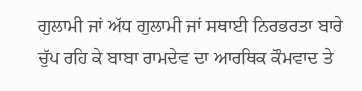ਗੁਲਾਮੀ ਜਾਂ ਅੱਧ ਗੁਲਾਮੀ ਜਾਂ ਸਥਾਈ ਨਿਰਭਰਤਾ ਬਾਰੇ ਚੁੱਪ ਰਹਿ ਕੇ ਬਾਬਾ ਰਾਮਦੇਵ ਦਾ ਆਰਥਿਕ ਕੌਮਵਾਦ ਤੇ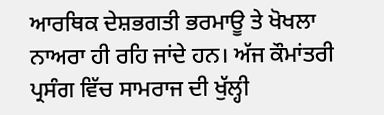ਆਰਥਿਕ ਦੇਸ਼ਭਗਤੀ ਭਰਮਾਊ ਤੇ ਖੋਖਲਾ ਨਾਅਰਾ ਹੀ ਰਹਿ ਜਾਂਦੇ ਹਨ। ਅੱਜ ਕੌਮਾਂਤਰੀ ਪ੍ਰਸੰਗ ਵਿੱਚ ਸਾਮਰਾਜ ਦੀ ਖੁੱਲ੍ਹੀ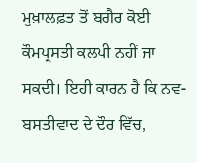ਮੁਖ਼ਾਲਫ਼ਤ ਤੋਂ ਬਗੈਰ ਕੋਈ ਕੌਮਪ੍ਰਸਤੀ ਕਲਪੀ ਨਹੀਂ ਜਾ ਸਕਦੀ। ਇਹੀ ਕਾਰਨ ਹੈ ਕਿ ਨਵ-ਬਸਤੀਵਾਦ ਦੇ ਦੌਰ ਵਿੱਚ,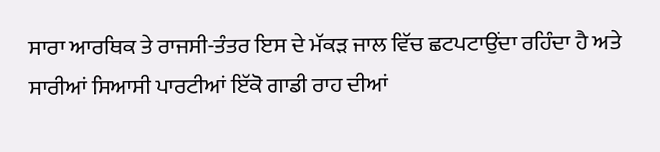ਸਾਰਾ ਆਰਥਿਕ ਤੇ ਰਾਜਸੀ-ਤੰਤਰ ਇਸ ਦੇ ਮੱਕੜ ਜਾਲ ਵਿੱਚ ਛਟਪਟਾਉਂਦਾ ਰਹਿੰਦਾ ਹੈ ਅਤੇ ਸਾਰੀਆਂ ਸਿਆਸੀ ਪਾਰਟੀਆਂ ਇੱਕੋ ਗਾਡੀ ਰਾਹ ਦੀਆਂ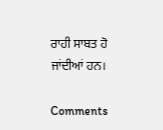ਰਾਹੀ ਸਾਬਤ ਹੋ ਜਾਂਦੀਆਂ ਹਨ।

Comments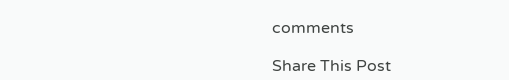comments

Share This Post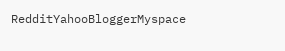RedditYahooBloggerMyspace